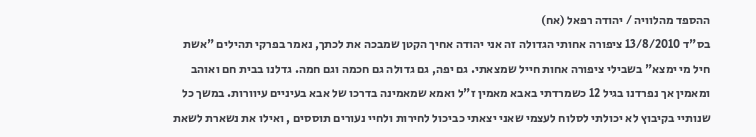ההספד מהלוויה / יהודה רפאל (אח)
בס"ד 13/8/2010 ציפורה אחותי הגדולה זה אני יהודה אחיך הקטן שמבכה את לכתך, נאמר בפרקי תהילים "אשת חיל מי ימצא" בשבילי ציפורה אחות חייל שמצאתי. גם יפה, גם גדולה גם חכמה וגם חמה. גדלנו בבית חם ואוהב ומאמין אך נפרדנו בגיל 12 כשמרדתי באבא מאמין ז"ל ואמא שמאמינה בדרכו של אבא בעיניים עיוורות. במשך כל שנותיי בקיבוץ לא יכולתי לסלוח לעצמי שאני יצאתי כביכול לחירות ולחיי נעורים תוססים , ואילו את נשארת לשאת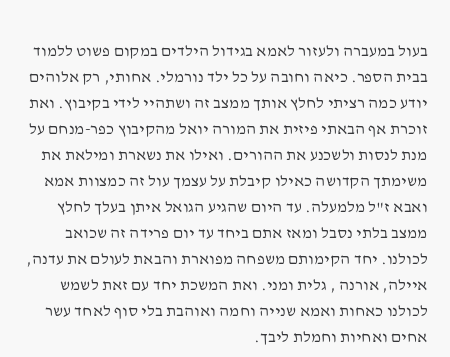בעול במעברה ולעזור לאמא בגידול הילדים במקום פשוט ללמוד בבית הספר. כיאה וחובה על כל ילד נורמלי. אחותי, רק אלוהים יודע כמה רציתי לחלץ אותך ממצב זה ושתהיי לידי בקיבוץ. ואת זוכרת אף הבאתי פיזית את המורה יואל מהקיבוץ כפר-מנחם על מנת לנסות ולשכנע את ההורים. ואילו את נשארת ומילאת את משימתך הקדושה כאילו קיבלת על עצמך עול זה כמצוות אמא ואבא ז"ל מלמעלה. עד היום שהגיע הגואל איתן בעלך לחלץ ממצב בלתי נסבל ומאז אתם ביחד עד יום פרידה זה שכואב לכולנו. יחד הקימותם משפחה מפוארת והבאת לעולם את עדנה, איילה, אורנה , גלית ומני. ואת המשכת יחד עם זאת לשמש לכולנו כאחות ואמא שנייה וחמה ואוהבת בלי סוף לאחד עשר אחים ואחיות וחמלת ליבך.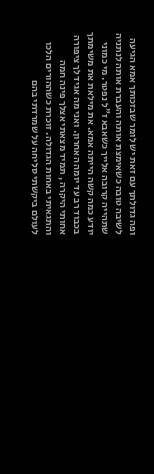ופה גדולתך עם זאת יש לומר שבזכותך אמא הגיעה לשיבה טובה כשאימצת אותה והעברת אותה לנתניה שתהייה קרובה אלייך כשאבא ז"ל נפטר. מי כמוני יודע כמה קשה הייתה אמא. את מילאת את משימתך בכבוד רב עד יומה האחרון. ואני מה אגיד לך ציפורה אחותי היקרה , תמיד מצאתי אצלך פינה חמה והתגאיתי באחות הגדולה. זוכרת כשההורים הלכו לעולם ביקשתי סליחה על שמרדתי בהם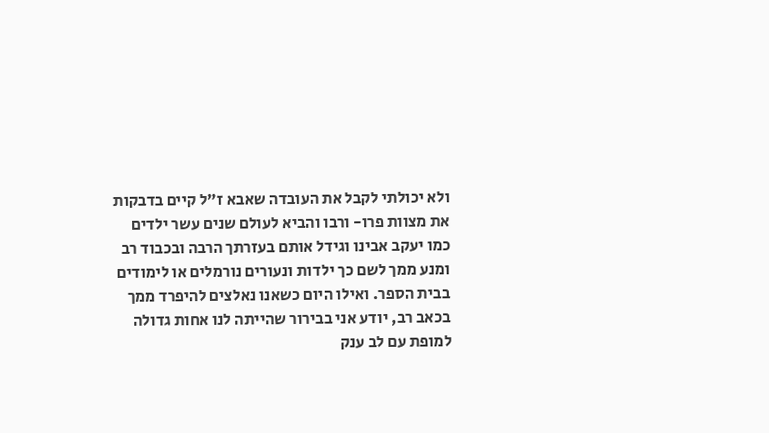ולא יכולתי לקבל את העובדה שאבא ז"ל קיים בדבקות את מצוות פרו- ורבו והביא לעולם שנים עשר ילדים כמו יעקב אבינו וגידל אותם בעזרתך הרבה ובכבוד רב ומנע ממך לשם כך ילדות ונעורים נורמלים או לימודים בבית הספר. ואילו היום כשאנו נאלצים להיפרד ממך בכאב רב, יודע אני בבירור שהייתה לנו אחות גדולה למופת עם לב ענק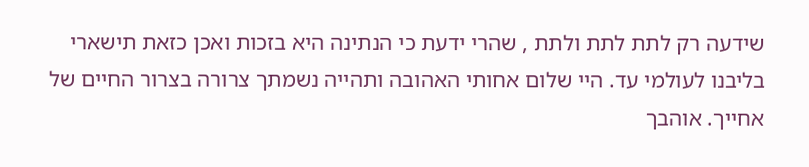שידעה רק לתת לתת ולתת , שהרי ידעת כי הנתינה היא בזכות ואכן כזאת תישארי בליבנו לעולמי עד. היי שלום אחותי האהובה ותהייה נשמתך צרורה בצרור החיים של אחייך. אוהבך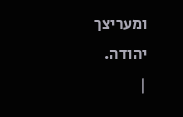ומעריצך יהודה.
|